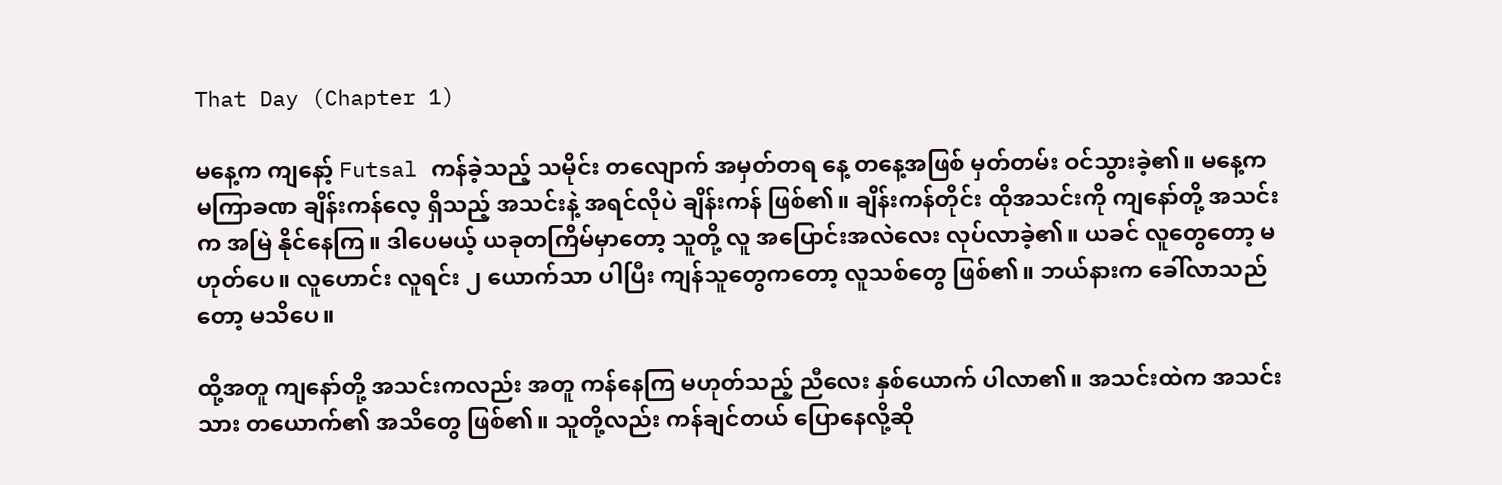That Day (Chapter 1)

မနေ့က ကျနော့် Futsal ကန်ခဲ့သည့် သမိုင်း တလျောက် အမှတ်တရ နေ့ တနေ့အဖြစ် မှတ်တမ်း ဝင်သွားခဲ့၏။ မနေ့က မကြာခဏ ချိန်းကန်လေ့ ရှိသည့် အသင်းနဲ့ အရင်လိုပဲ ချိန်းကန် ဖြစ်၏။ ချိန်းကန်တိုင်း ထိုအသင်းကို ကျနော်တို့ အသင်းက အမြဲ နိုင်နေကြ။ ဒါပေမယ့် ယခုတကြိမ်မှာတော့ သူတို့ လူ အပြောင်းအလဲလေး လုပ်လာခဲ့၏။ ယခင် လူတွေတော့ မဟုတ်ပေ။ လူဟောင်း လူရင်း ၂ ယောက်သာ ပါပြီး ကျန်သူတွေကတော့ လူသစ်တွေ ဖြစ်၏။ ဘယ်နားက ခေါ်လာသည်တော့ မသိပေ။

ထို့အတူ ကျနော်တို့ အသင်းကလည်း အတူ ကန်နေကြ မဟုတ်သည့် ညီလေး နှစ်ယောက် ပါလာ၏။ အသင်းထဲက အသင်းသား တယောက်၏ အသိတွေ ဖြစ်၏။ သူတို့လည်း ကန်ချင်တယ် ပြောနေလို့ဆို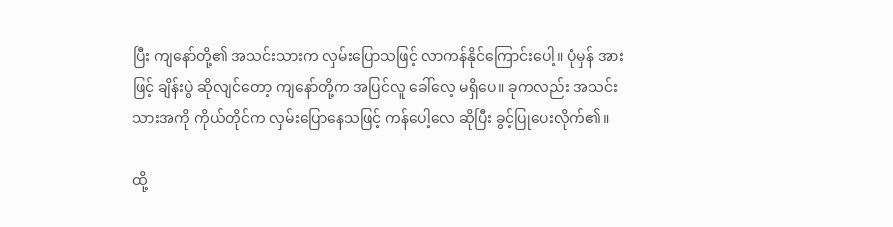ပြီး ကျနော်တို့၏ အသင်းသားက လှမ်းပြောသဖြင့် လာကန်နိုင်ကြောင်းပေါ့။ ပုံမှန် အားဖြင့် ချိန်းပွဲ ဆိုလျင်တော့ ကျနော်တို့က အပြင်လူ ခေါ်လေ့ မရှိပေ။ ခုကလည်း အသင်းသားအကို ကိုယ်တိုင်က လှမ်းပြောနေသဖြင့် ကန်ပေါ့လေ ဆိုပြီး ခွင့်ပြုပေးလိုက်၏။

ထို့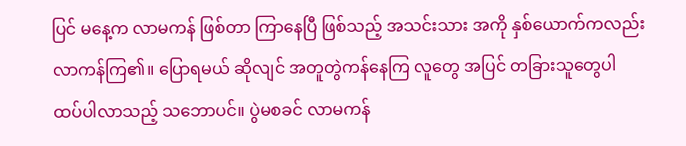ပြင် မနေ့က လာမကန် ဖြစ်တာ ကြာနေပြီ ဖြစ်သည့် အသင်းသား အကို နှစ်ယောက်ကလည်း လာကန်ကြ၏။ ပြောရမယ် ဆိုလျင် အတူတွဲကန်နေကြ လူတွေ အပြင် တခြားသူတွေပါ ထပ်ပါလာသည့် သဘောပင်။ ပွဲမစခင် လာမကန်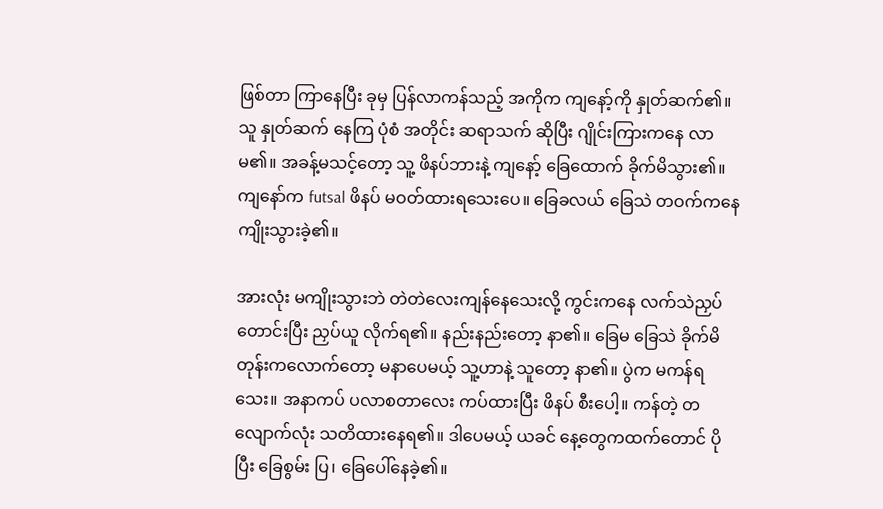ဖြစ်တာ ကြာနေပြီး ခုမှ ပြန်လာကန်သည့် အကိုက ကျနော့်ကို နှုတ်ဆက်၏။ သူ နှုတ်ဆက် နေကြ ပုံစံ အတိုင်း ဆရာသက် ဆိုပြီး ဂျိုင်းကြားကနေ လာမ၏။ အခန့်မသင့်တော့ သူ့ ဖိနပ်ဘားနဲ့ ကျနော့် ခြေထောက် ခိုက်မိသွား၏။ ကျနော်က futsal ဖိနပ် မဝတ်ထားရသေးပေ။ ခြေခလယ် ခြေသဲ တဝက်ကနေ ကျိုးသွားခဲ့၏။

အားလုံး မကျိုးသွားဘဲ တဲတဲလေးကျန်နေသေးလို့ ကွင်းကနေ လက်သဲညှပ် တောင်းပြီး ညှပ်ယူ လိုက်ရ၏။ နည်းနည်းတော့ နာ၏။ ခြေမ ခြေသဲ ခိုက်မိ တုန်းကလောက်တော့ မနာပေမယ့် သူ့ဟာနဲ့ သူတော့ နာ၏။ ပွဲက မကန်ရသေး။ အနာကပ် ပလာစတာလေး ကပ်ထားပြီး ဖိနပ် စီးပေါ့။ ကန်တဲ့ တလျောက်လုံး သတိထားနေရ၏။ ဒါပေမယ့် ယခင် နေ့တွေကထက်တောင် ပိုပြီး ခြေစွမ်း ပြ၊ ခြေပေါ်နေခဲ့၏။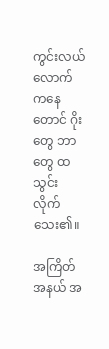ကွင်းလယ်လောက်ကနေတောင် ဂိုးတွေ ဘာတွေ ထသွင်း လိုက်သေး၏။

အကြိတ်အနယ် အ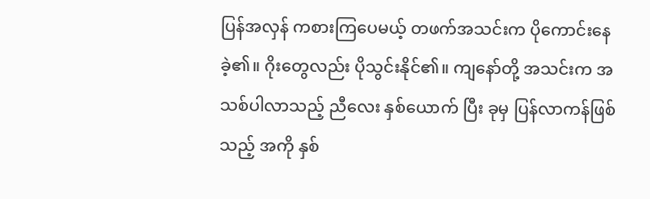ပြန်အလှန် ကစားကြပေမယ့် တဖက်အသင်းက ပိုကောင်းနေခဲ့၏။ ဂိုးတွေလည်း ပိုသွင်းနိုင်၏။ ကျနော်တို့ အသင်းက အသစ်ပါလာသည့် ညီလေး နှစ်ယောက် ပြီး ခုမှ ပြန်လာကန်ဖြစ်သည့် အကို နှစ်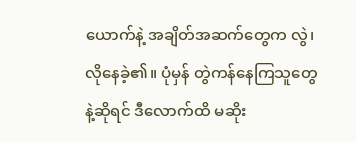ယောက်နဲ့ အချိတ်အဆက်တွေက လွဲ၊ လိုနေခဲ့၏။ ပုံမှန် တွဲကန်နေကြသူတွေနဲ့ဆိုရင် ဒီလောက်ထိ မဆိုး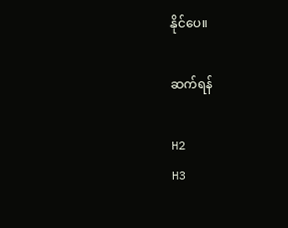နိုင်ပေ။

ဆက်ရန်

H2
H3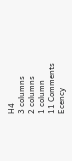H4
3 columns
2 columns
1 column
11 Comments
Ecency